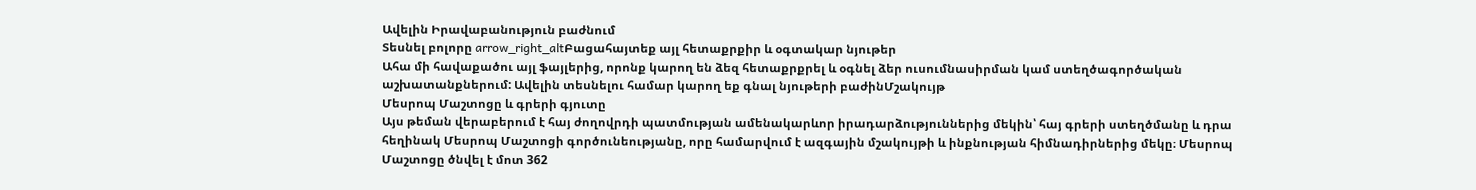Ավելին Իրավաբանություն բաժնում
Տեսնել բոլորը arrow_right_altԲացահայտեք այլ հետաքրքիր և օգտակար նյութեր
Ահա մի հավաքածու այլ ֆայլերից, որոնք կարող են ձեզ հետաքրքրել և օգնել ձեր ուսումնասիրման կամ ստեղծագործական աշխատանքներում: Ավելին տեսնելու համար կարող եք գնալ նյութերի բաժինՄշակույթ
Մեսրոպ Մաշտոցը և գրերի գյուտը
Այս թեման վերաբերում է հայ ժողովրդի պատմության ամենակարևոր իրադարձություններից մեկին՝ հայ գրերի ստեղծմանը և դրա հեղինակ Մեսրոպ Մաշտոցի գործունեությանը, որը համարվում է ազգային մշակույթի և ինքնության հիմնադիրներից մեկը։ Մեսրոպ Մաշտոցը ծնվել է մոտ 362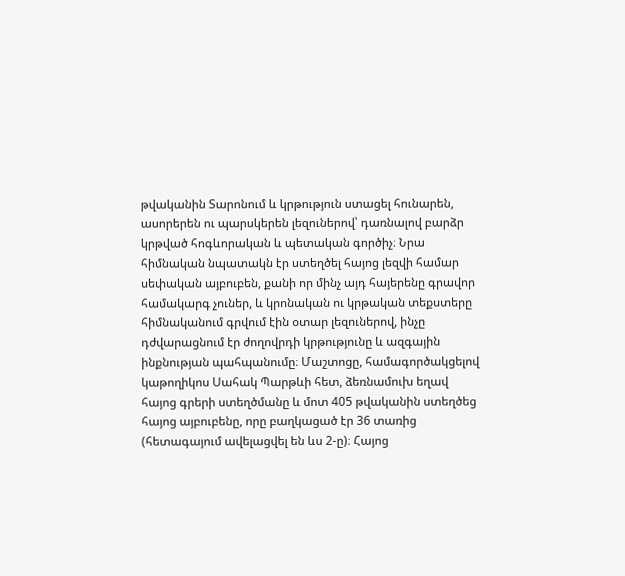թվականին Տարոնում և կրթություն ստացել հունարեն, ասորերեն ու պարսկերեն լեզուներով՝ դառնալով բարձր կրթված հոգևորական և պետական գործիչ։ Նրա հիմնական նպատակն էր ստեղծել հայոց լեզվի համար սեփական այբուբեն, քանի որ մինչ այդ հայերենը գրավոր համակարգ չուներ, և կրոնական ու կրթական տեքստերը հիմնականում գրվում էին օտար լեզուներով, ինչը դժվարացնում էր ժողովրդի կրթությունը և ազգային ինքնության պահպանումը։ Մաշտոցը, համագործակցելով կաթողիկոս Սահակ Պարթևի հետ, ձեռնամուխ եղավ հայոց գրերի ստեղծմանը և մոտ 405 թվականին ստեղծեց հայոց այբուբենը, որը բաղկացած էր 36 տառից (հետագայում ավելացվել են ևս 2-ը)։ Հայոց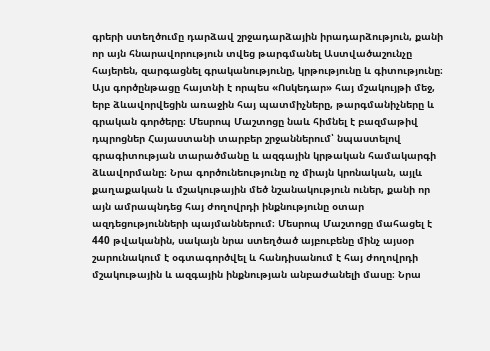գրերի ստեղծումը դարձավ շրջադարձային իրադարձություն, քանի որ այն հնարավորություն տվեց թարգմանել Աստվածաշունչը հայերեն, զարգացնել գրականությունը, կրթությունը և գիտությունը։ Այս գործընթացը հայտնի է որպես «Ոսկեդար» հայ մշակույթի մեջ, երբ ձևավորվեցին առաջին հայ պատմիչները, թարգմանիչները և գրական գործերը։ Մեսրոպ Մաշտոցը նաև հիմնել է բազմաթիվ դպրոցներ Հայաստանի տարբեր շրջաններում՝ նպաստելով գրագիտության տարածմանը և ազգային կրթական համակարգի ձևավորմանը։ Նրա գործունեությունը ոչ միայն կրոնական, այլև քաղաքական և մշակութային մեծ նշանակություն ուներ, քանի որ այն ամրապնդեց հայ ժողովրդի ինքնությունը օտար ազդեցությունների պայմաններում։ Մեսրոպ Մաշտոցը մահացել է 440 թվականին, սակայն նրա ստեղծած այբուբենը մինչ այսօր շարունակում է օգտագործվել և հանդիսանում է հայ ժողովրդի մշակութային և ազգային ինքնության անբաժանելի մասը։ Նրա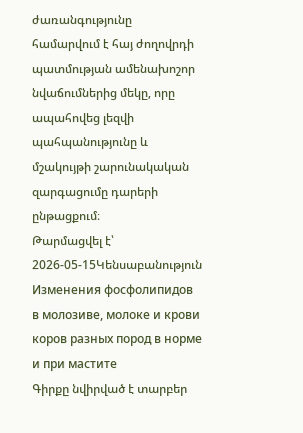ժառանգությունը համարվում է հայ ժողովրդի պատմության ամենախոշոր նվաճումներից մեկը, որը ապահովեց լեզվի պահպանությունը և մշակույթի շարունակական զարգացումը դարերի ընթացքում։
Թարմացվել է՝ 2026-05-15Կենսաբանություն
Изменения фосфолипидов в молозиве, молоке и крови коров разных пород в норме и при мастите
Գիրքը նվիրված է տարբեր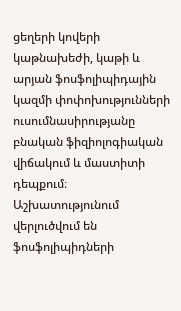ցեղերի կովերի կաթնախեժի, կաթի և արյան ֆոսֆոլիպիդային կազմի փոփոխությունների ուսումնասիրությանը բնական ֆիզիոլոգիական վիճակում և մաստիտի դեպքում։ Աշխատությունում վերլուծվում են ֆոսֆոլիպիդների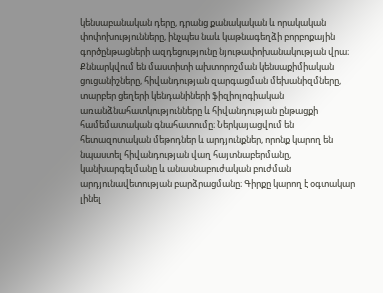կենսաբանական դերը, դրանց քանակական և որակական փոփոխությունները, ինչպես նաև կաթնագեղձի բորբոքային գործընթացների ազդեցությունը նյութափոխանակության վրա։ Քննարկվում են մաստիտի ախտորոշման կենսաքիմիական ցուցանիշները, հիվանդության զարգացման մեխանիզմները, տարբեր ցեղերի կենդանիների ֆիզիոլոգիական առանձնահատկությունները և հիվանդության ընթացքի համեմատական գնահատումը։ Ներկայացվում են հետազոտական մեթոդներ և արդյունքներ, որոնք կարող են նպաստել հիվանդության վաղ հայտնաբերմանը, կանխարգելմանը և անասնաբուժական բուժման արդյունավետության բարձրացմանը։ Գիրքը կարող է օգտակար լինել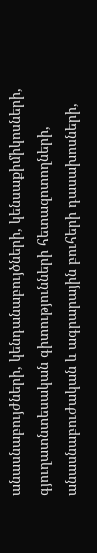անասնաբույժների, կենդանաբույծների, կենսաքիմիկոսների, գյուղատնտեսական գիտությունների հետազոտողների, անասնաբուժական և ագրարային բուհերի դասախոսների,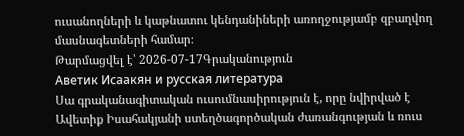ուսանողների և կաթնատու կենդանիների առողջությամբ զբաղվող մասնագետների համար։
Թարմացվել է՝ 2026-07-17Գրականություն
Аветик Исаакян и русская литература
Սա գրականագիտական ուսումնասիրություն է, որը նվիրված է Ավետիք Իսահակյանի ստեղծագործական ժառանգության և ռուս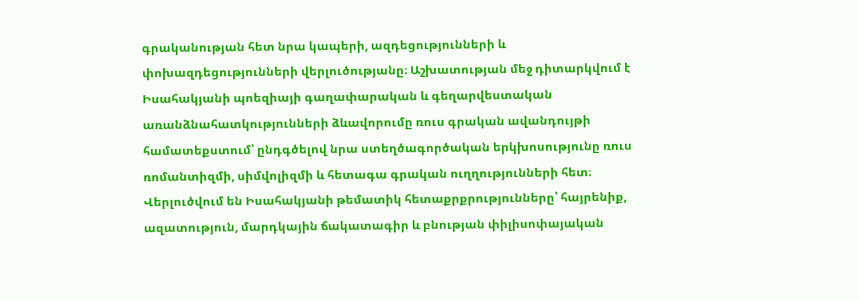գրականության հետ նրա կապերի, ազդեցությունների և փոխազդեցությունների վերլուծությանը։ Աշխատության մեջ դիտարկվում է Իսահակյանի պոեզիայի գաղափարական և գեղարվեստական առանձնահատկությունների ձևավորումը ռուս գրական ավանդույթի համատեքստում՝ ընդգծելով նրա ստեղծագործական երկխոսությունը ռուս ռոմանտիզմի, սիմվոլիզմի և հետագա գրական ուղղությունների հետ։ Վերլուծվում են Իսահակյանի թեմատիկ հետաքրքրությունները՝ հայրենիք, ազատություն, մարդկային ճակատագիր և բնության փիլիսոփայական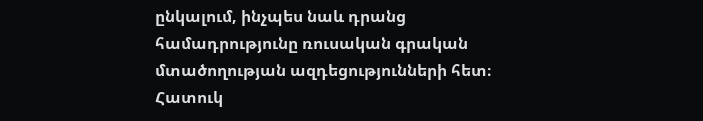ընկալում, ինչպես նաև դրանց համադրությունը ռուսական գրական մտածողության ազդեցությունների հետ։ Հատուկ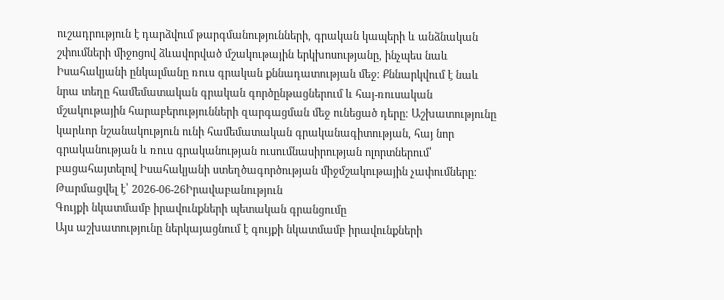ուշադրություն է դարձվում թարգմանությունների, գրական կապերի և անձնական շփումների միջոցով ձևավորված մշակութային երկխոսությանը, ինչպես նաև Իսահակյանի ընկալմանը ռուս գրական քննադատության մեջ։ Քննարկվում է նաև նրա տեղը համեմատական գրական գործընթացներում և հայ-ռուսական մշակութային հարաբերությունների զարգացման մեջ ունեցած դերը։ Աշխատությունը կարևոր նշանակություն ունի համեմատական գրականագիտության, հայ նոր գրականության և ռուս գրականության ուսումնասիրության ոլորտներում՝ բացահայտելով Իսահակյանի ստեղծագործության միջմշակութային չափումները։
Թարմացվել է՝ 2026-06-26Իրավաբանություն
Գույքի նկատմամբ իրավունքների պետական գրանցումը
Այս աշխատությունը ներկայացնում է գույքի նկատմամբ իրավունքների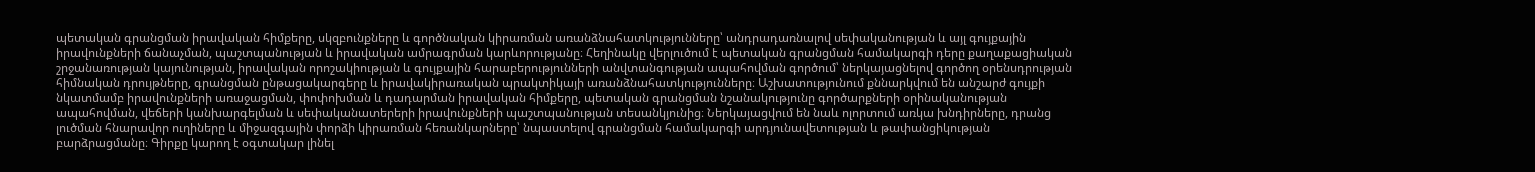պետական գրանցման իրավական հիմքերը, սկզբունքները և գործնական կիրառման առանձնահատկությունները՝ անդրադառնալով սեփականության և այլ գույքային իրավունքների ճանաչման, պաշտպանության և իրավական ամրագրման կարևորությանը։ Հեղինակը վերլուծում է պետական գրանցման համակարգի դերը քաղաքացիական շրջանառության կայունության, իրավական որոշակիության և գույքային հարաբերությունների անվտանգության ապահովման գործում՝ ներկայացնելով գործող օրենսդրության հիմնական դրույթները, գրանցման ընթացակարգերը և իրավակիրառական պրակտիկայի առանձնահատկությունները։ Աշխատությունում քննարկվում են անշարժ գույքի նկատմամբ իրավունքների առաջացման, փոփոխման և դադարման իրավական հիմքերը, պետական գրանցման նշանակությունը գործարքների օրինականության ապահովման, վեճերի կանխարգելման և սեփականատերերի իրավունքների պաշտպանության տեսանկյունից։ Ներկայացվում են նաև ոլորտում առկա խնդիրները, դրանց լուծման հնարավոր ուղիները և միջազգային փորձի կիրառման հեռանկարները՝ նպաստելով գրանցման համակարգի արդյունավետության և թափանցիկության բարձրացմանը։ Գիրքը կարող է օգտակար լինել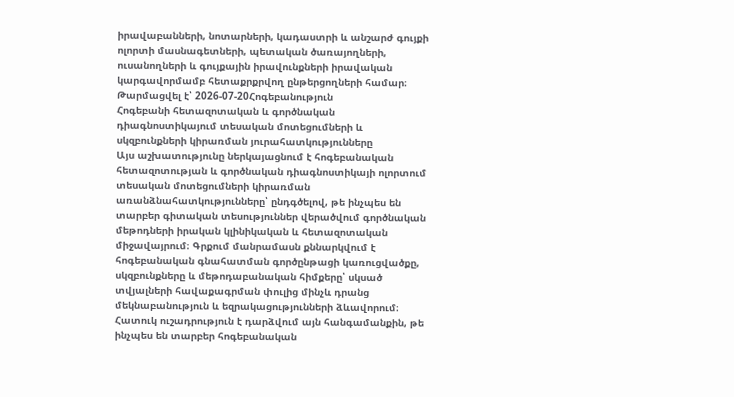իրավաբանների, նոտարների, կադաստրի և անշարժ գույքի ոլորտի մասնագետների, պետական ծառայողների, ուսանողների և գույքային իրավունքների իրավական կարգավորմամբ հետաքրքրվող ընթերցողների համար։
Թարմացվել է՝ 2026-07-20Հոգեբանություն
Հոգեբանի հետազոտական և գործնական դիագնոստիկայում տեսական մոտեցումների և սկզբունքների կիրառման յուրահատկությունները
Այս աշխատությունը ներկայացնում է հոգեբանական հետազոտության և գործնական դիագնոստիկայի ոլորտում տեսական մոտեցումների կիրառման առանձնահատկությունները՝ ընդգծելով, թե ինչպես են տարբեր գիտական տեսություններ վերածվում գործնական մեթոդների իրական կլինիկական և հետազոտական միջավայրում։ Գրքում մանրամասն քննարկվում է հոգեբանական գնահատման գործընթացի կառուցվածքը, սկզբունքները և մեթոդաբանական հիմքերը՝ սկսած տվյալների հավաքագրման փուլից մինչև դրանց մեկնաբանություն և եզրակացությունների ձևավորում։ Հատուկ ուշադրություն է դարձվում այն հանգամանքին, թե ինչպես են տարբեր հոգեբանական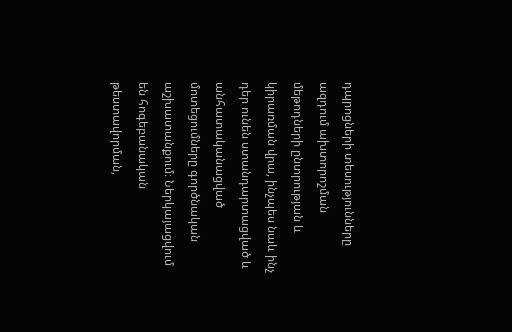դպրոցների տեսությունները ազդում ախտորոշման մեթոդների ընտրության և կիրառման վրա, ինչպես նաև ինչ դեր ունեն ստանդարտացված և անհատականացված մոտեցումները գործնական աշխատանքում։ Ներկայացվում են հոգեբանական թեստավորման,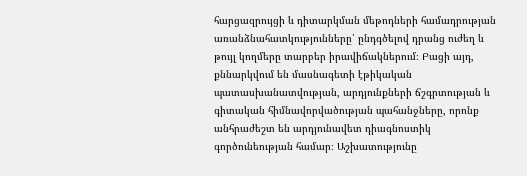հարցազրույցի և դիտարկման մեթոդների համադրության առանձնահատկությունները՝ ընդգծելով դրանց ուժեղ և թույլ կողմերը տարբեր իրավիճակներում։ Բացի այդ, քննարկվում են մասնագետի էթիկական պատասխանատվության, արդյունքների ճշգրտության և գիտական հիմնավորվածության պահանջները, որոնք անհրաժեշտ են արդյունավետ դիագնոստիկ գործունեության համար։ Աշխատությունը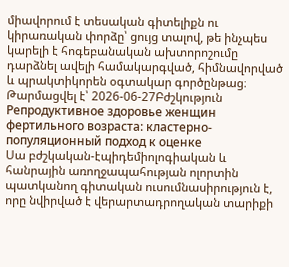միավորում է տեսական գիտելիքն ու կիրառական փորձը՝ ցույց տալով, թե ինչպես կարելի է հոգեբանական ախտորոշումը դարձնել ավելի համակարգված, հիմնավորված և պրակտիկորեն օգտակար գործընթաց։
Թարմացվել է՝ 2026-06-27Բժշկություն
Репродуктивное здоровье женщин фертильного возраста: кластерно-популяционный подход к оценке
Սա բժշկական-էպիդեմիոլոգիական և հանրային առողջապահության ոլորտին պատկանող գիտական ուսումնասիրություն է, որը նվիրված է վերարտադրողական տարիքի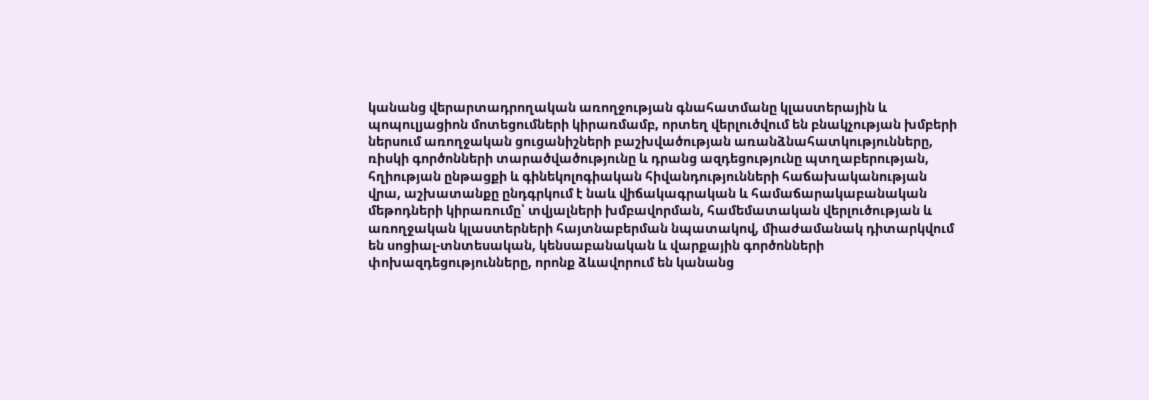կանանց վերարտադրողական առողջության գնահատմանը կլաստերային և պոպուլյացիոն մոտեցումների կիրառմամբ, որտեղ վերլուծվում են բնակչության խմբերի ներսում առողջական ցուցանիշների բաշխվածության առանձնահատկությունները, ռիսկի գործոնների տարածվածությունը և դրանց ազդեցությունը պտղաբերության, հղիության ընթացքի և գինեկոլոգիական հիվանդությունների հաճախականության վրա, աշխատանքը ընդգրկում է նաև վիճակագրական և համաճարակաբանական մեթոդների կիրառումը՝ տվյալների խմբավորման, համեմատական վերլուծության և առողջական կլաստերների հայտնաբերման նպատակով, միաժամանակ դիտարկվում են սոցիալ-տնտեսական, կենսաբանական և վարքային գործոնների փոխազդեցությունները, որոնք ձևավորում են կանանց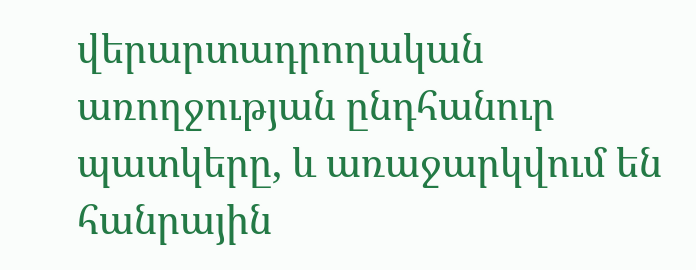վերարտադրողական առողջության ընդհանուր պատկերը, և առաջարկվում են հանրային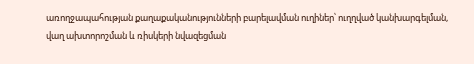առողջապահության քաղաքականությունների բարելավման ուղիներ՝ ուղղված կանխարգելման, վաղ ախտորոշման և ռիսկերի նվազեցման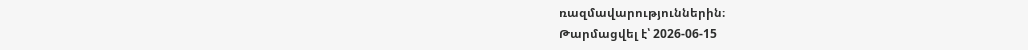ռազմավարություններին։
Թարմացվել է՝ 2026-06-15